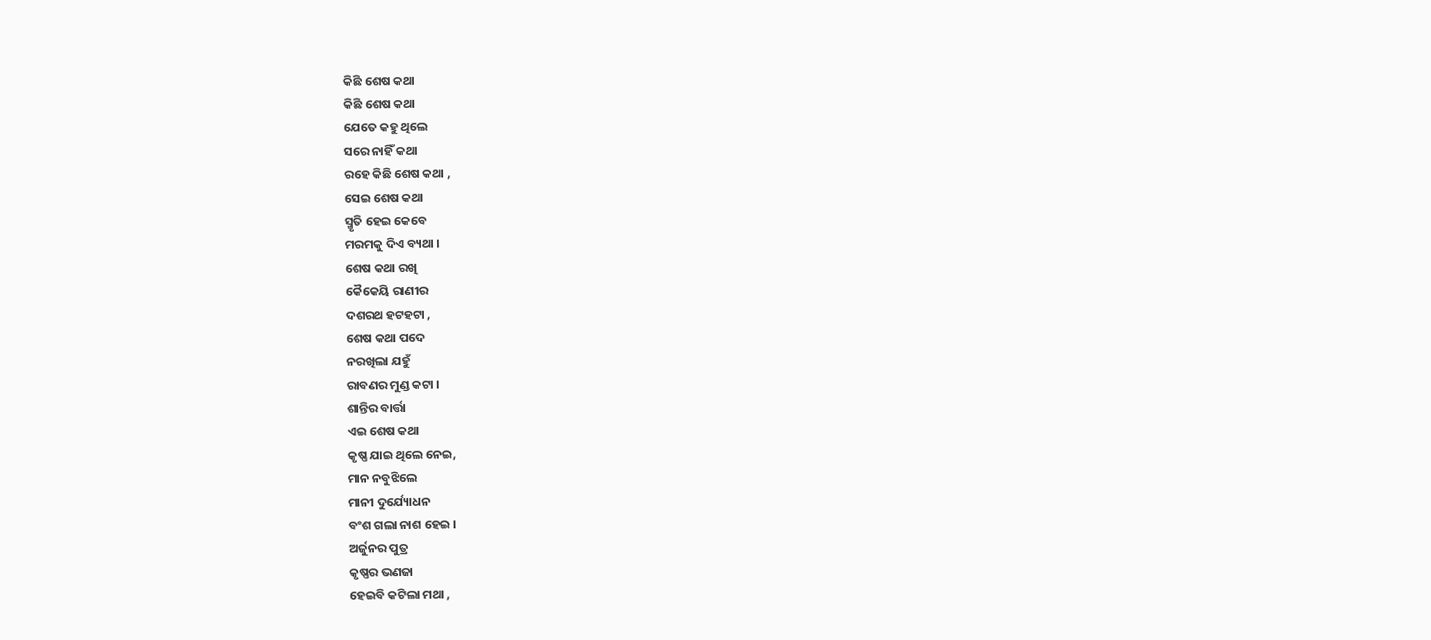କିଛି ଶେଷ କଥା
କିଛି ଶେଷ କଥା
ଯେତେ କହୁ ଥିଲେ
ସରେ ନାହିଁ କଥା
ରହେ କିଛି ଶେଷ କଥା ,
ସେଇ ଶେଷ କଥା
ସ୍ମୃତି ହେଇ କେବେ
ମରମକୁ ଦିଏ ବ୍ୟଥା ।
ଶେଷ କଥା ରଖି
କୈକେୟି ରାଣୀର
ଦଶରଥ ହଟହଟା ,
ଶେଷ କଥା ପଦେ
ନରଖିଲା ଯହୁଁ
ରାବଣର ମୁଣ୍ଡ କଟା ।
ଶାନ୍ତିର ବାର୍ତ୍ତା
ଏଇ ଶେଷ କଥା
କୃଷ୍ଣ ଯାଇ ଥିଲେ ନେଇ,
ମାନ ନବୁଝିଲେ
ମାନୀ ଦୁର୍ଯ୍ୟୋଧନ
ବଂଶ ଗଲା ନାଶ ହେଇ ।
ଅର୍ଜୁନର ପୁତ୍ର
କୃଷ୍ଣର ଭଣଜା
ହେଇବି କଟିଲା ମଥା ,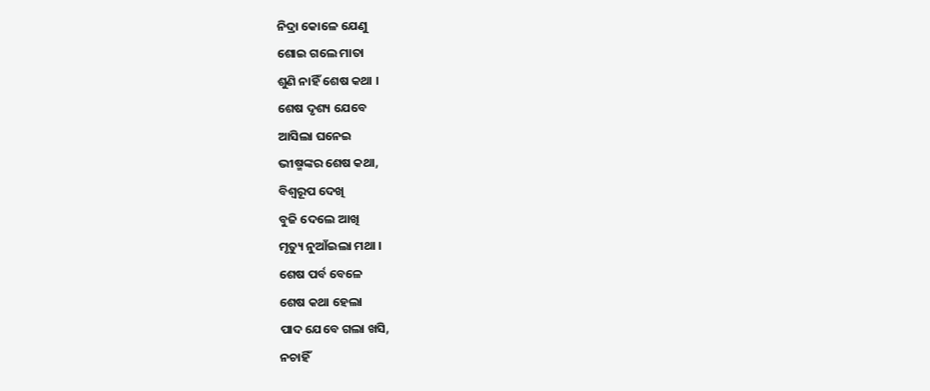ନିଦ୍ରା କୋଳେ ଯେଣୁ
ଶୋଇ ଗଲେ ମାତା
ଶୁଣି ନାହିଁ ଶେଷ କଥା ।
ଶେଷ ଦୃଶ୍ୟ ଯେବେ
ଆସିଲା ଘନେଇ
ଭୀଷ୍ମଙ୍କର ଶେଷ କଥା,
ବିଶ୍ବରୂପ ଦେଖି
ବୁଜି ଦେଲେ ଆଖି
ମୃତ୍ୟୁ ନୁଆଁଇଲା ମଥା ।
ଶେଷ ପର୍ବ ବେଳେ
ଶେଷ କଥା ହେଲା
ପାଦ ଯେବେ ଗଲା ଖସି,
ନଚାହିଁ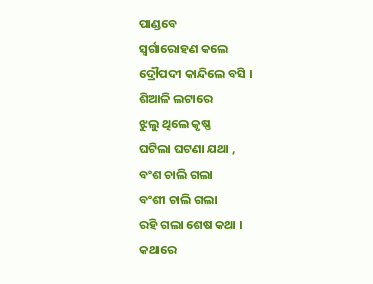ପାଣ୍ଡବେ
ସ୍ବର୍ଗାରୋହଣ କଲେ
ଦ୍ରୌପଦୀ କାନ୍ଦିଲେ ବସି ।
ଶିଆଳି ଲଟାରେ
ଝୁଲୁ ଥିଲେ କୃଷ୍ଣ
ଘଟିଲା ଘଟଣା ଯଥା ,
ବଂଶ ଚାଲି ଗଲା
ବଂଶୀ ଚାଲି ଗଲା
ରହି ଗଲା ଶେଷ କଥା ।
କଥାରେ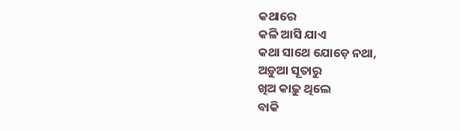କଥାରେ
କଳି ଆସି ଯାଏ
କଥା ସାଥେ ଯୋଡ଼େ ନଥା,
ଅଡ଼ୁଆ ସୂତାରୁ
ଖିଅ କାଢ଼ୁ ଥିଲେ
ବାକି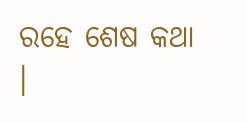ରହେ ଶେଷ କଥା ।